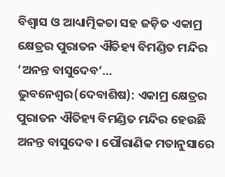ବିଶ୍ବାସ ଓ ଆଧ୍ୟାତ୍ମିକତା ସହ ଜଡ଼ିତ ଏକାମ୍ର କ୍ଷେତ୍ରର ପୁରାତନ ଐତିହ୍ୟ ବିମଣ୍ଡିତ ମନ୍ଦିର ‘ଅନନ୍ତ ବାସୁଦେବ’…
ଭୁବନେଶ୍ୱର(ଦେବାଶିଷ): ଏକାମ୍ର କ୍ଷେତ୍ରର ପୁରାତନ ଐତିହ୍ୟ ବିମଣ୍ଡିତ ମନ୍ଦିର ହେଉଛି ଅନନ୍ତ ବାସୁଦେବ। ପୌରାଣିକ ମତାନୁସାରେ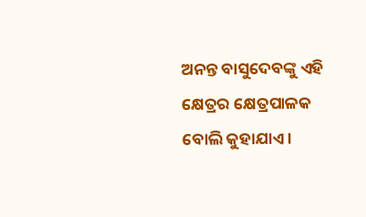ଅନନ୍ତ ବାସୁଦେବଙ୍କୁ ଏହି କ୍ଷେତ୍ରର କ୍ଷେତ୍ରପାଳକ ବୋଲି କୁହାଯାଏ।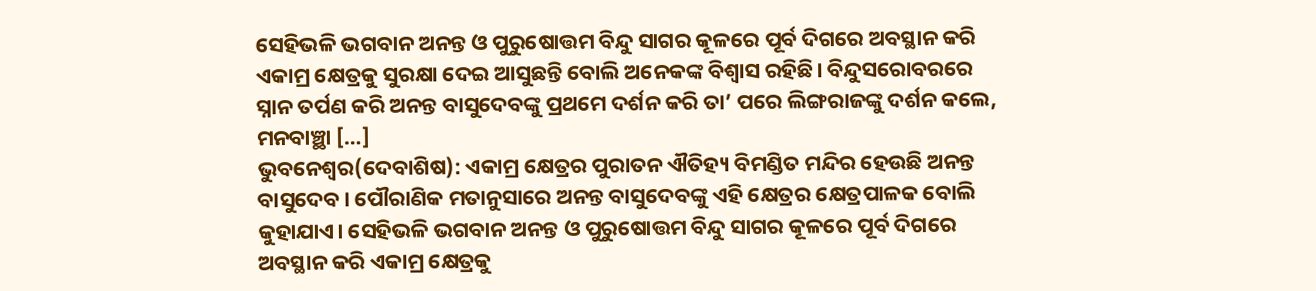ସେହିଭଳି ଭଗବାନ ଅନନ୍ତ ଓ ପୁରୁଷୋତ୍ତମ ବିନ୍ଦୁ ସାଗର କୂଳରେ ପୂର୍ବ ଦିଗରେ ଅବସ୍ଥାନ କରି ଏକାମ୍ର କ୍ଷେତ୍ରକୁ ସୁରକ୍ଷା ଦେଇ ଆସୁଛନ୍ତି ବୋଲି ଅନେକଙ୍କ ବିଶ୍ବାସ ରହିଛି। ବିନ୍ଦୁସରୋବରରେ ସ୍ନାନ ତର୍ପଣ କରି ଅନନ୍ତ ବାସୁଦେବଙ୍କୁ ପ୍ରଥମେ ଦର୍ଶନ କରି ତା’ ପରେ ଲିଙ୍ଗରାଜଙ୍କୁ ଦର୍ଶନ କଲେ, ମନବାଞ୍ଛା […]
ଭୁବନେଶ୍ୱର(ଦେବାଶିଷ): ଏକାମ୍ର କ୍ଷେତ୍ରର ପୁରାତନ ଐତିହ୍ୟ ବିମଣ୍ଡିତ ମନ୍ଦିର ହେଉଛି ଅନନ୍ତ ବାସୁଦେବ। ପୌରାଣିକ ମତାନୁସାରେ ଅନନ୍ତ ବାସୁଦେବଙ୍କୁ ଏହି କ୍ଷେତ୍ରର କ୍ଷେତ୍ରପାଳକ ବୋଲି କୁହାଯାଏ। ସେହିଭଳି ଭଗବାନ ଅନନ୍ତ ଓ ପୁରୁଷୋତ୍ତମ ବିନ୍ଦୁ ସାଗର କୂଳରେ ପୂର୍ବ ଦିଗରେ ଅବସ୍ଥାନ କରି ଏକାମ୍ର କ୍ଷେତ୍ରକୁ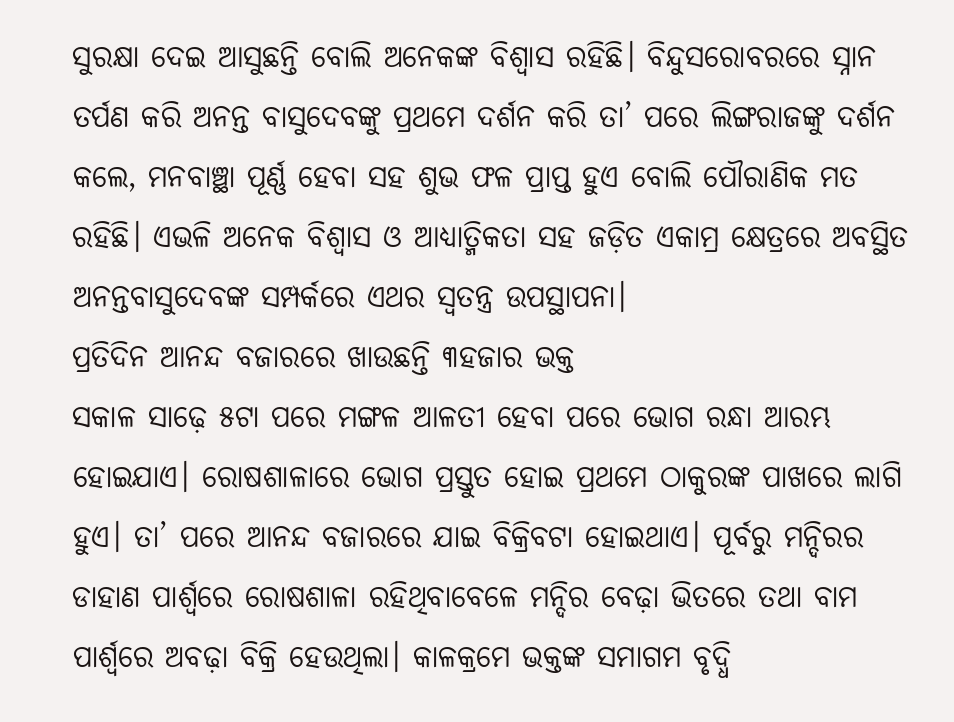ସୁରକ୍ଷା ଦେଇ ଆସୁଛନ୍ତି ବୋଲି ଅନେକଙ୍କ ବିଶ୍ବାସ ରହିଛି। ବିନ୍ଦୁସରୋବରରେ ସ୍ନାନ ତର୍ପଣ କରି ଅନନ୍ତ ବାସୁଦେବଙ୍କୁ ପ୍ରଥମେ ଦର୍ଶନ କରି ତା’ ପରେ ଲିଙ୍ଗରାଜଙ୍କୁ ଦର୍ଶନ କଲେ, ମନବାଞ୍ଛା ପୂର୍ଣ୍ଣ ହେବା ସହ ଶୁଭ ଫଳ ପ୍ରାପ୍ତ ହୁଏ ବୋଲି ପୌରାଣିକ ମତ ରହିଛି। ଏଭଳି ଅନେକ ବିଶ୍ବାସ ଓ ଆଧ୍ୟାତ୍ମିକତା ସହ ଜଡ଼ିତ ଏକାମ୍ର କ୍ଷେତ୍ରରେ ଅବସ୍ଥିତ ଅନନ୍ତବାସୁଦେବଙ୍କ ସମ୍ପର୍କରେ ଏଥର ସ୍ବତନ୍ତ୍ର ଉପସ୍ଥାପନା।
ପ୍ରତିଦିନ ଆନନ୍ଦ ବଜାରରେ ଖାଉଛନ୍ତି ୩ହଜାର ଭକ୍ତ
ସକାଳ ସାଢ଼େ ୫ଟା ପରେ ମଙ୍ଗଳ ଆଳତୀ ହେବା ପରେ ଭୋଗ ରନ୍ଧା ଆରମ୍ଭ ହୋଇଯାଏ। ରୋଷଶାଳାରେ ଭୋଗ ପ୍ରସ୍ତୁତ ହୋଇ ପ୍ରଥମେ ଠାକୁରଙ୍କ ପାଖରେ ଲାଗି ହୁଏ। ତା’ ପରେ ଆନନ୍ଦ ବଜାରରେ ଯାଇ ବିକ୍ରିବଟା ହୋଇଥାଏ। ପୂର୍ବରୁ ମନ୍ଦିରର ଡାହାଣ ପାର୍ଶ୍ବରେ ରୋଷଶାଳା ରହିଥିବାବେଳେ ମନ୍ଦିର ବେଢ଼ା ଭିତରେ ତଥା ବାମ ପାର୍ଶ୍ବରେ ଅବଢ଼ା ବିକ୍ରି ହେଉଥିଲା। କାଳକ୍ରମେ ଭକ୍ତଙ୍କ ସମାଗମ ବୃଦ୍ଧି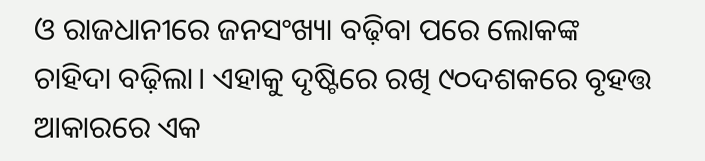ଓ ରାଜଧାନୀରେ ଜନସଂଖ୍ୟା ବଢ଼ିବା ପରେ ଲୋକଙ୍କ ଚାହିଦା ବଢ଼ିଲା। ଏହାକୁ ଦୃଷ୍ଟିରେ ରଖି ୯୦ଦଶକରେ ବୃହତ୍ତ ଆକାରରେ ଏକ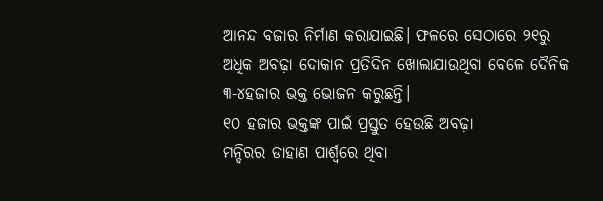ଆନନ୍ଦ ବଜାର ନିର୍ମାଣ କରାଯାଇଛି। ଫଳରେ ସେଠାରେ ୨୧ରୁ ଅଧିକ ଅବଢ଼ା ଦୋକାନ ପ୍ରତିଦିନ ଖୋଲାଯାଉଥିବା ବେଳେ ଦୈନିକ ୩-୪ହଜାର ଭକ୍ତ ଭୋଜନ କରୁଛନ୍ତି।
୧୦ ହଜାର ଭକ୍ତଙ୍କ ପାଇଁ ପ୍ରସ୍ତୁତ ହେଉଛି ଅବଢ଼ା
ମନ୍ଦିରର ଡାହାଣ ପାର୍ଶ୍ବରେ ଥିବା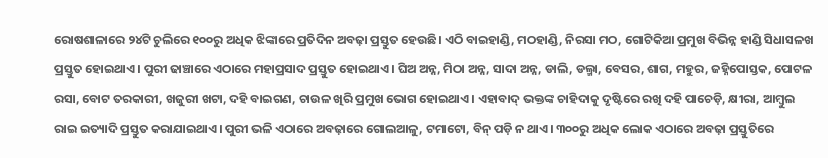ରୋଷଶାଳାରେ ୨୪ଟି ଚୁଲିରେ ୧୦୦ରୁ ଅଧିକ ଝିଙ୍କାରେ ପ୍ରତିଦିନ ଅବଢ଼ା ପ୍ରସ୍ତୁତ ହେଉଛି। ଏଠି ବାଇହାଣ୍ଡି, ମଠହାଣ୍ଡି, ନିରସା ମଠ, ଗୋଟିକିଆ ପ୍ରମୁଖ ବିଭିନ୍ନ ହାଣ୍ଡି ସିଧାସଳଖ ପ୍ରସ୍ତୁତ ହୋଇଥାଏ। ପୁରୀ ଢାଞ୍ଚାରେ ଏଠାରେ ମହାପ୍ରସାଦ ପ୍ରସ୍ତୁତ ହୋଇଥାଏ। ଘିଅ ଅନ୍ନ, ମିଠା ଅନ୍ନ, ସାଦା ଅନ୍ନ, ଡାଲି, ଡଲ୍ମା, ବେସର, ଶାଗ, ମହୁର, ଜହ୍ନିପୋସ୍ତକ, ପୋଟଳ ରସା, ବୋଟ ତରକାରୀ, ଖଜୁରୀ ଖଟା, ଦହି ବାଇଗଣ, ଚାଉଳ ଖିରି ପ୍ରମୁଖ ଭୋଗ ହୋଇଥାଏ। ଏହାବାଦ୍ ଭକ୍ତଙ୍କ ଚାହିଦାକୁ ଦୃଷ୍ଟିରେ ରଖି ଦହି ପାଚେଡ଼ି, କ୍ଷୀରା, ଆମ୍ବୁଲ ରାଇ ଇତ୍ୟାଦି ପ୍ରସ୍ତୁତ କରାଯାଇଥାଏ। ପୁରୀ ଭଳି ଏଠାରେ ଅବଢ଼ାରେ ଗୋଲଆଳୁ, ଟମାଟୋ, ବିନ୍ ପଡ଼ି ନ ଥାଏ। ୩୦୦ରୁ ଅଧିକ ଲୋକ ଏଠାରେ ଅବଢ଼ା ପ୍ରସ୍ତୁତିରେ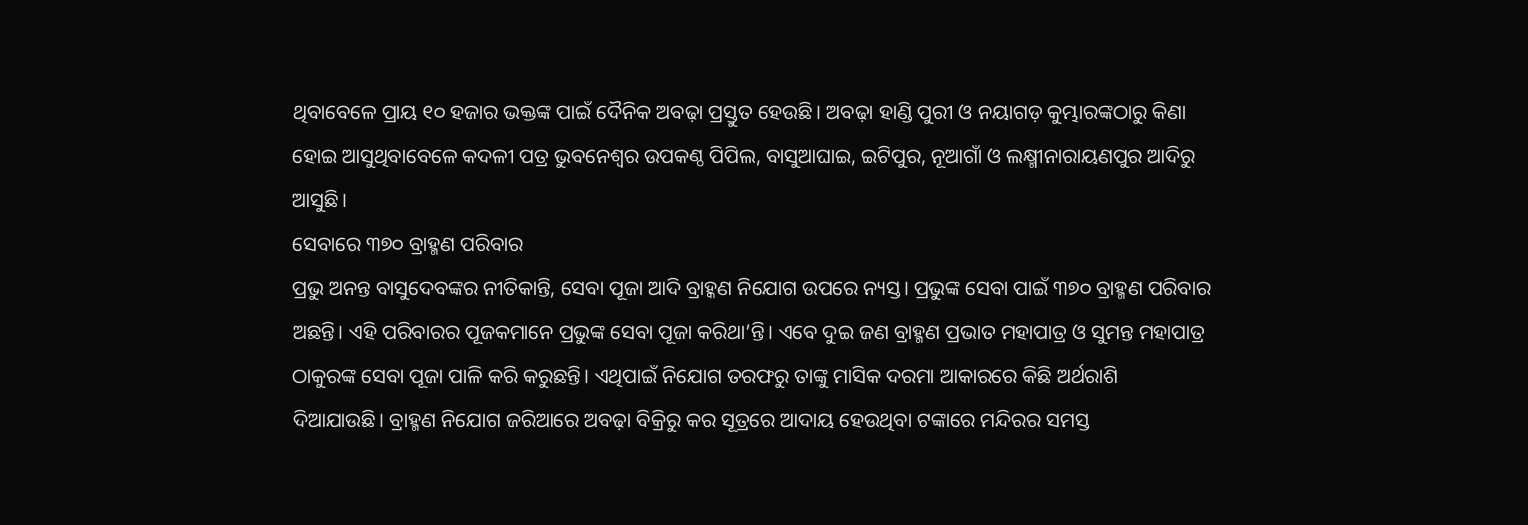ଥିବାବେଳେ ପ୍ରାୟ ୧୦ ହଜାର ଭକ୍ତଙ୍କ ପାଇଁ ଦୈନିକ ଅବଢ଼ା ପ୍ରସ୍ତୁତ ହେଉଛି। ଅବଢ଼ା ହାଣ୍ଡି ପୁରୀ ଓ ନୟାଗଡ଼ କୁମ୍ଭାରଙ୍କଠାରୁ କିଣା ହୋଇ ଆସୁଥିବାବେଳେ କଦଳୀ ପତ୍ର ଭୁବନେଶ୍ବର ଉପକଣ୍ଠ ପିପିଲ, ବାସୁଆଘାଇ, ଇଟିପୁର, ନୂଆଗାଁ ଓ ଲକ୍ଷ୍ମୀନାରାୟଣପୁର ଆଦିରୁ ଆସୁଛି।
ସେବାରେ ୩୭୦ ବ୍ରାହ୍ମଣ ପରିବାର
ପ୍ରଭୁ ଅନନ୍ତ ବାସୁଦେବଙ୍କର ନୀତିକାନ୍ତି, ସେବା ପୂଜା ଆଦି ବ୍ରାହ୍କଣ ନିଯୋଗ ଉପରେ ନ୍ୟସ୍ତ। ପ୍ରଭୁଙ୍କ ସେବା ପାଇଁ ୩୭୦ ବ୍ରାହ୍ମଣ ପରିବାର ଅଛନ୍ତି। ଏହି ପରିବାରର ପୂଜକମାନେ ପ୍ରଭୁଙ୍କ ସେବା ପୂଜା କରିଥା’ନ୍ତି। ଏବେ ଦୁଇ ଜଣ ବ୍ରାହ୍ମଣ ପ୍ରଭାତ ମହାପାତ୍ର ଓ ସୁମନ୍ତ ମହାପାତ୍ର ଠାକୁରଙ୍କ ସେବା ପୂଜା ପାଳି କରି କରୁଛନ୍ତି। ଏଥିପାଇଁ ନିଯୋଗ ତରଫରୁ ତାଙ୍କୁ ମାସିକ ଦରମା ଆକାରରେ କିଛି ଅର୍ଥରାଶି ଦିଆଯାଉଛି। ବ୍ରାହ୍ମଣ ନିଯୋଗ ଜରିଆରେ ଅବଢ଼ା ବିକ୍ରିରୁ କର ସୂତ୍ରରେ ଆଦାୟ ହେଉଥିବା ଟଙ୍କାରେ ମନ୍ଦିରର ସମସ୍ତ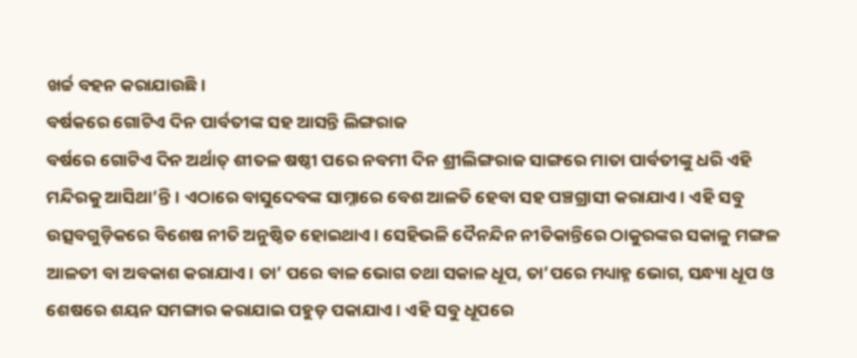ଖର୍ଚ୍ଚ ବହନ କରାଯାଉଛି।
ବର୍ଷକରେ ଗୋଟିଏ ଦିନ ପାର୍ବତୀଙ୍କ ସହ ଆସନ୍ତି ଲିଙ୍ଗରାଜ
ବର୍ଷରେ ଗୋଟିଏ ଦିନ ଅର୍ଥାତ୍ ଶୀତଳ ଷଷ୍ଠୀ ପରେ ନବମୀ ଦିନ ଶ୍ରୀଲିଙ୍ଗରାଜ ସାଙ୍ଗରେ ମାତା ପାର୍ବତୀଙ୍କୁ ଧରି ଏହି ମନ୍ଦିରକୁ ଆସିଥା’ନ୍ତି। ଏଠାରେ ବାସୁଦେବଙ୍କ ସାମ୍ନାରେ ବେଶ ଆଳତି ହେବା ସହ ପଞ୍ଚଗ୍ରାସୀ କରାଯାଏ। ଏହି ସବୁ ଉତ୍ସବଗୁଡ଼ିକରେ ବିଶେଷ ନୀତି ଅନୁଷ୍ଠିତ ହୋଇଥାଏ। ସେହିଭଳି ଦୈନନ୍ଦିନ ନୀତିକାନ୍ତିରେ ଠାକୁରଙ୍କର ସକାଳୁ ମଙ୍ଗଳ ଆଳତୀ ବା ଅବକାଶ କରାଯାଏ। ତା’ ପରେ ବାଳ ଭୋଗ ତଥା ସକାଳ ଧୂପ, ତା’ପରେ ମଧ୍ୟାହ୍ନ ଭୋଗ, ସନ୍ଧ୍ୟା ଧୂପ ଓ ଶେଷରେ ଶୟନ ସମଙ୍ଗାର କରାଯାଇ ପହୁଡ଼ ପକାଯାଏ। ଏହି ସବୁ ଧୂପରେ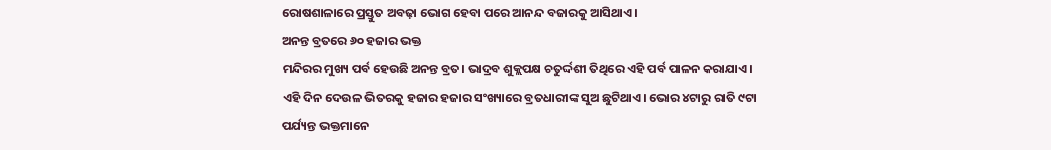ରୋଷଶାଳାରେ ପ୍ରସ୍ତୁତ ଅବଢ଼ା ଭୋଗ ହେବା ପରେ ଆନନ୍ଦ ବଜାରକୁ ଆସିଥାଏ।
ଅନନ୍ତ ବ୍ରତରେ ୬୦ ହଜାର ଭକ୍ତ
ମନ୍ଦିରର ମୁଖ୍ୟ ପର୍ବ ହେଉଛି ଅନନ୍ତ ବ୍ରତ। ଭାଦ୍ରବ ଶୁକ୍ଲପକ୍ଷ ଚତୁର୍ଦ୍ଦଶୀ ତିଥିରେ ଏହି ପର୍ବ ପାଳନ କରାଯାଏ। ଏହି ଦିନ ଦେଉଳ ଭିତରକୁ ହଜାର ହଜାର ସଂଖ୍ୟାରେ ବ୍ରତଧାରୀଙ୍କ ସୁଅ ଛୁଟିଥାଏ। ଭୋର ୪ଟାରୁ ରାତି ୯ଟା ପର୍ଯ୍ୟନ୍ତ ଭକ୍ତମାନେ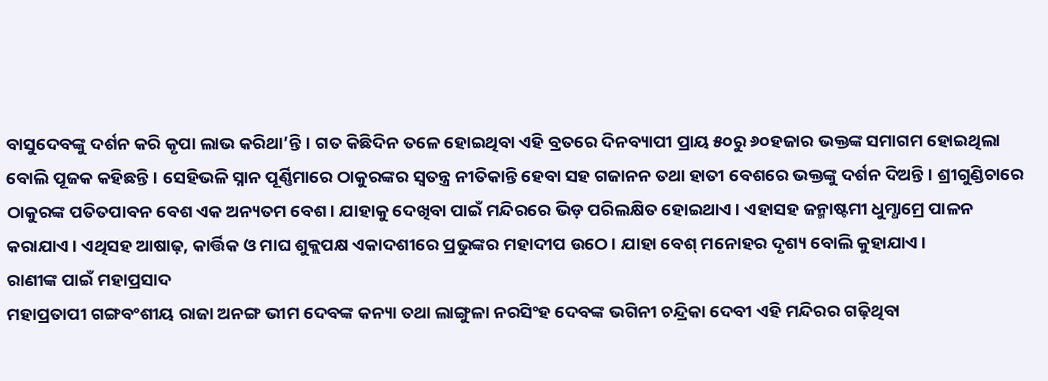ବାସୁଦେବଙ୍କୁ ଦର୍ଶନ କରି କୃପା ଲାଭ କରିଥା’ନ୍ତି। ଗତ କିଛିଦିନ ତଳେ ହୋଇଥିବା ଏହି ବ୍ରତରେ ଦିନବ୍ୟାପୀ ପ୍ରାୟ ୫୦ରୁ ୬୦ହଜାର ଭକ୍ତଙ୍କ ସମାଗମ ହୋଇଥିଲା ବୋଲି ପୂଜକ କହିଛନ୍ତି। ସେହିଭଳି ସ୍ନାନ ପୂର୍ଣ୍ଣିମାରେ ଠାକୁରଙ୍କର ସ୍ବତନ୍ତ୍ର ନୀତିକାନ୍ତି ହେବା ସହ ଗଜାନନ ତଥା ହାତୀ ବେଶରେ ଭକ୍ତଙ୍କୁ ଦର୍ଶନ ଦିଅନ୍ତି। ଶ୍ରୀଗୁଣ୍ଡିଚାରେ ଠାକୁରଙ୍କ ପତିତପାବନ ବେଶ ଏକ ଅନ୍ୟତମ ବେଶ। ଯାହାକୁ ଦେଖିବା ପାଇଁ ମନ୍ଦିରରେ ଭିଡ଼ ପରିଲକ୍ଷିତ ହୋଇଥାଏ। ଏହାସହ ଜନ୍ମାଷ୍ଟମୀ ଧୁମ୍ଧାମ୍ରେ ପାଳନ କରାଯାଏ। ଏଥିସହ ଆଷାଢ଼, କାର୍ତ୍ତିକ ଓ ମାଘ ଶୁକ୍ଲପକ୍ଷ ଏକାଦଶୀରେ ପ୍ରଭୁଙ୍କର ମହାଦୀପ ଉଠେ। ଯାହା ବେଶ୍ ମନୋହର ଦୃଶ୍ୟ ବୋଲି କୁହାଯାଏ।
ରାଣୀଙ୍କ ପାଇଁ ମହାପ୍ରସାଦ
ମହାପ୍ରତାପୀ ଗଙ୍ଗବଂଶୀୟ ରାଜା ଅନଙ୍ଗ ଭୀମ ଦେବଙ୍କ କନ୍ୟା ତଥା ଲାଙ୍ଗୁଳା ନରସିଂହ ଦେବଙ୍କ ଭଗିନୀ ଚନ୍ଦ୍ରିକା ଦେବୀ ଏହି ମନ୍ଦିରର ଗଢ଼ିଥିବା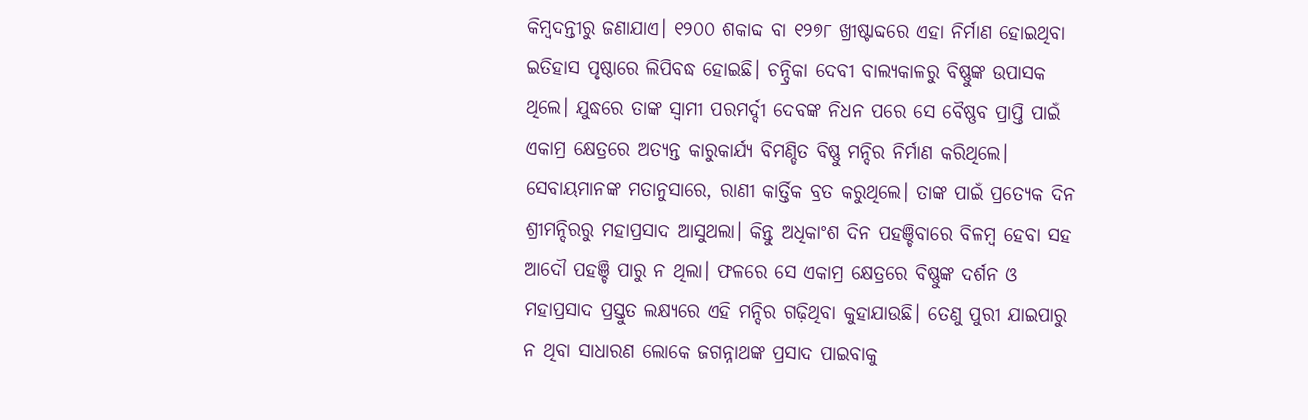କିମ୍ବଦନ୍ତୀରୁ ଜଣାଯାଏ। ୧୨୦୦ ଶକାବ୍ଦ ବା ୧୨୭୮ ଖ୍ରୀଷ୍ଟାବ୍ଦରେ ଏହା ନିର୍ମାଣ ହୋଇଥିବା ଇତିହାସ ପୃଷ୍ଠାରେ ଲିପିବଦ୍ଧ ହୋଇଛି। ଚନ୍ଦ୍ରିକା ଦେବୀ ବାଲ୍ୟକାଳରୁ ବିଷ୍ଣୁଙ୍କ ଉପାସକ ଥିଲେ। ଯୁଦ୍ଧରେ ତାଙ୍କ ସ୍ବାମୀ ପରମର୍ଦ୍ଦୀ ଦେବଙ୍କ ନିଧନ ପରେ ସେ ବୈଷ୍ଣବ ପ୍ରାପ୍ତି ପାଇଁ ଏକାମ୍ର କ୍ଷେତ୍ରରେ ଅତ୍ୟନ୍ତ କାରୁକାର୍ଯ୍ୟ ବିମଣ୍ଡିତ ବିଷ୍ଣୁ ମନ୍ଦିର ନିର୍ମାଣ କରିଥିଲେ। ସେବାୟମାନଙ୍କ ମତାନୁସାରେ, ରାଣୀ କାର୍ତ୍ତିକ ବ୍ରତ କରୁଥିଲେ। ତାଙ୍କ ପାଇଁ ପ୍ରତ୍ୟେକ ଦିନ ଶ୍ରୀମନ୍ଦିରରୁ ମହାପ୍ରସାଦ ଆସୁଥଲା। କିନ୍ତୁ ଅଧିକାଂଶ ଦିନ ପହଞ୍ଚିବାରେ ବିଳମ୍ବ ହେବା ସହ ଆଦୌ ପହଞ୍ଚି ପାରୁ ନ ଥିଲା। ଫଳରେ ସେ ଏକାମ୍ର କ୍ଷେତ୍ରରେ ବିଷ୍ଣୁଙ୍କ ଦର୍ଶନ ଓ ମହାପ୍ରସାଦ ପ୍ରସ୍ତୁତ ଲକ୍ଷ୍ୟରେ ଏହି ମନ୍ଦିର ଗଢ଼ିଥିବା କୁହାଯାଉଛି। ତେଣୁ ପୁରୀ ଯାଇପାରୁ ନ ଥିବା ସାଧାରଣ ଲୋକେ ଜଗନ୍ନାଥଙ୍କ ପ୍ରସାଦ ପାଇବାକୁ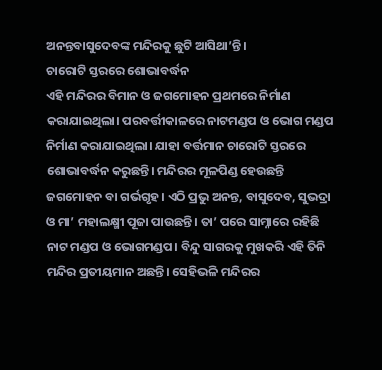ଅନନ୍ତବାସୁଦେବଙ୍କ ମନ୍ଦିରକୁ ଛୁଟି ଆସିଥା’ନ୍ତି।
ଚାରୋଟି ସ୍ତରରେ ଶୋଭାବର୍ଦ୍ଧନ
ଏହି ମନ୍ଦିରର ବିମାନ ଓ ଜଗମୋହନ ପ୍ରଥମରେ ନିର୍ମାଣ କରାଯାଇଥିଲା। ପରବର୍ତ୍ତୀକାଳରେ ନାଟମଣ୍ଡପ ଓ ଭୋଗ ମଣ୍ଡପ ନିର୍ମାଣ କରାଯାଇଥିଲା। ଯାହା ବର୍ତ୍ତମାନ ଚାରୋଟି ସ୍ତରରେ ଶୋଭାବର୍ଦ୍ଧନ କରୁଛନ୍ତି। ମନ୍ଦିରର ମୂଳପିଣ୍ଡ ହେଉଛନ୍ତି ଜଗମୋହନ ବା ଗର୍ଭଗୃହ। ଏଠି ପ୍ରଭୁ ଅନନ୍ତ, ବାସୁଦେବ, ସୁଭଦ୍ରା ଓ ମା’ ମହାଲକ୍ଷ୍ମୀ ପୂଜା ପାଉଛନ୍ତି। ତା’ ପରେ ସାମ୍ନାରେ ରହିଛି ନାଟ ମଣ୍ଡପ ଓ ଭୋଗମଣ୍ଡପ। ବିନ୍ଦୁ ସାଗରକୁ ମୁଖକରି ଏହି ତିନି ମନ୍ଦିର ପ୍ରତୀୟମାନ ଅଛନ୍ତି। ସେହିଭଳି ମନ୍ଦିରର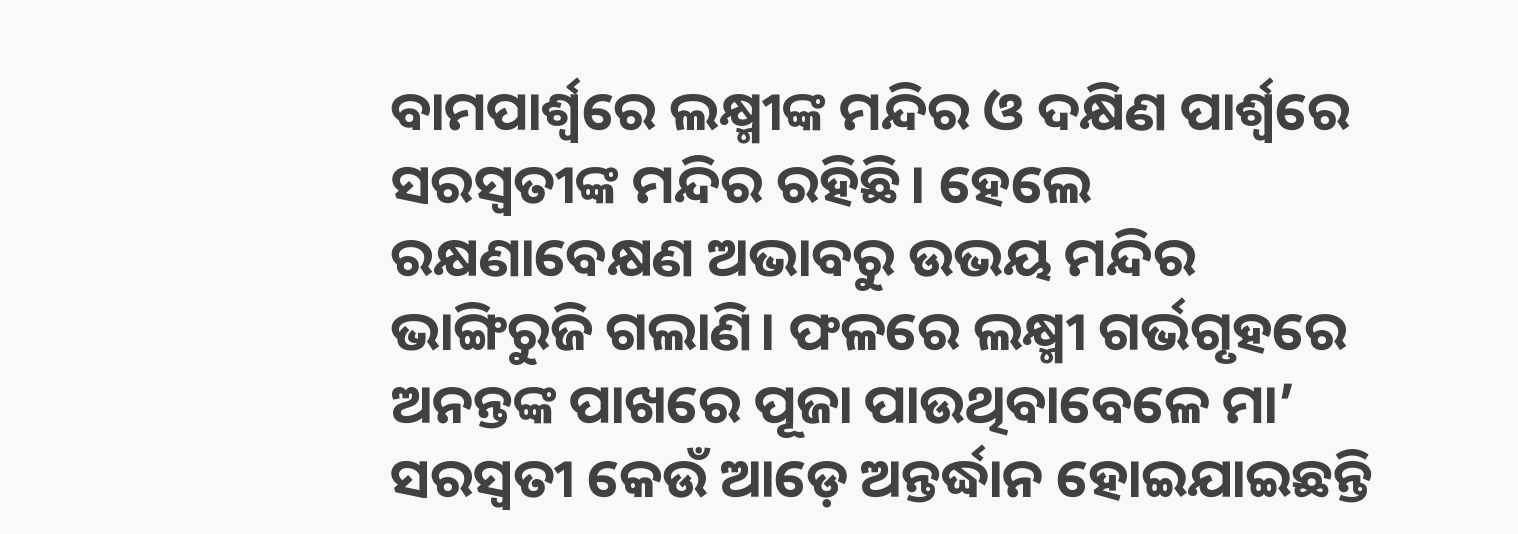ବାମପାର୍ଶ୍ବରେ ଲକ୍ଷ୍ମୀଙ୍କ ମନ୍ଦିର ଓ ଦକ୍ଷିଣ ପାର୍ଶ୍ବରେ ସରସ୍ବତୀଙ୍କ ମନ୍ଦିର ରହିଛି। ହେଲେ ରକ୍ଷଣାବେକ୍ଷଣ ଅଭାବରୁ ଉଭୟ ମନ୍ଦିର ଭାଙ୍ଗିରୁଜି ଗଲାଣି। ଫଳରେ ଲକ୍ଷ୍ମୀ ଗର୍ଭଗୃହରେ ଅନନ୍ତଙ୍କ ପାଖରେ ପୂଜା ପାଉଥିବାବେଳେ ମା’ ସରସ୍ବତୀ କେଉଁ ଆଡ଼େ ଅନ୍ତର୍ଦ୍ଧାନ ହୋଇଯାଇଛନ୍ତି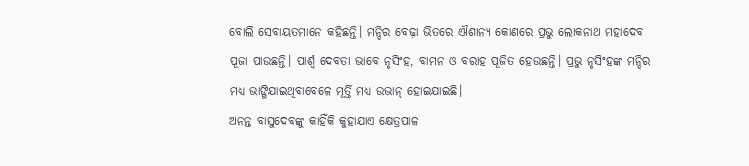ବୋଲି ସେବାୟତମାନେ କହିଛନ୍ତି। ମନ୍ଦିର ବେଢ଼ା ଭିତରେ ଐଶାନ୍ୟ କୋଣରେ ପ୍ରଭୁ ଲୋକନାଥ ମହାଦେବ ପୂଜା ପାଉଛନ୍ତି। ପାର୍ଶ୍ବ ଦେବତା ଭାବେ ନୃସିଂହ, ବାମନ ଓ ବରାହ ପୂଜିତ ହେଉଛନ୍ତି। ପ୍ରଭୁ ନୃସିଂହଙ୍କ ମନ୍ଦିର ମଧ୍ୟ ଭାଙ୍ଗିଯାଇଥିବାବେଳେ ମୂର୍ତ୍ତି ମଧ୍ୟ ଉଭାନ୍ ହୋଇଯାଇଛି।
ଅନନ୍ତ ବାସୁଦେବଙ୍କୁ କାହିଁକି କୁହାଯାଏ କ୍ଷେତ୍ରପାଳ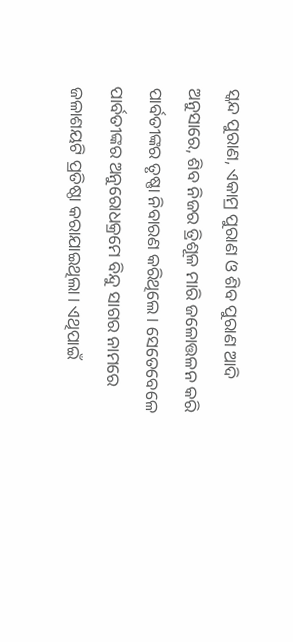ସ୍କନ୍ଦ ପୁରାଣ, ଏକାମ୍ର ପୁରାଣ ଓ ଶିବ ପୁରାଣ ଆଦି ଅନୁସାରେ, ଶିବ ନିଜର ତ୍ରିଶୂଳ ମାରି ଜଳୋତ୍ତଳନ କରି ପାର୍ବତୀଙ୍କର ତୃଷ୍ଣା ନିବାରଣ କରିଥିଲେ। ସେତେବେଳେ ପାର୍ବତୀଙ୍କର ଅନୁରୋଧକ୍ରମେ ବିନ୍ଦୁ ସାଗର ନାମରେ ଜଳାଶୟଟି ପ୍ରତିଷ୍ଠା କରାଯାଇଥିଲା। ଏଥିପାଇଁ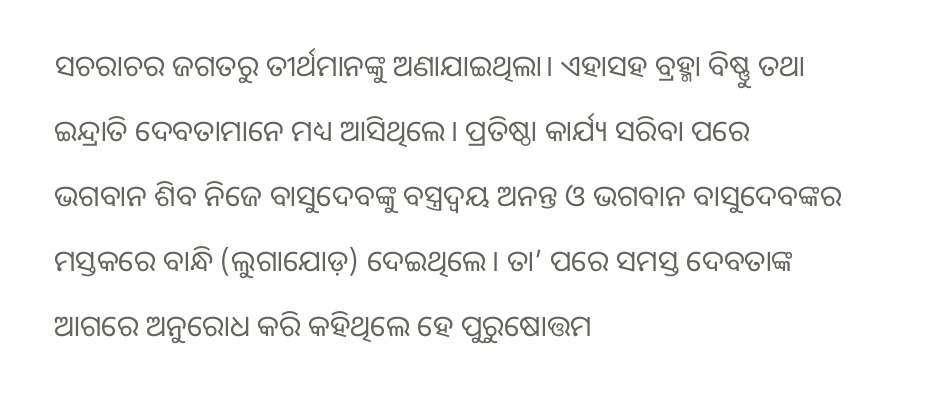ସଚରାଚର ଜଗତରୁ ତୀର୍ଥମାନଙ୍କୁ ଅଣାଯାଇଥିଲା। ଏହାସହ ବ୍ରହ୍ମା ବିଷ୍ଣୁ ତଥା ଇନ୍ଦ୍ରାତି ଦେବତାମାନେ ମଧ୍ୟ ଆସିଥିଲେ। ପ୍ରତିଷ୍ଠା କାର୍ଯ୍ୟ ସରିବା ପରେ ଭଗବାନ ଶିବ ନିଜେ ବାସୁଦେବଙ୍କୁ ବସ୍ତ୍ରଦ୍ବୟ ଅନନ୍ତ ଓ ଭଗବାନ ବାସୁଦେବଙ୍କର ମସ୍ତକରେ ବାନ୍ଧି (ଲୁଗାଯୋଡ଼) ଦେଇଥିଲେ। ତା’ ପରେ ସମସ୍ତ ଦେବତାଙ୍କ ଆଗରେ ଅନୁରୋଧ କରି କହିଥିଲେ ହେ ପୁରୁଷୋତ୍ତମ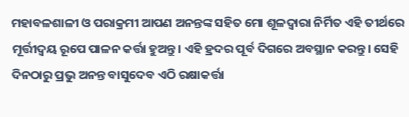ମହାବଳଶାଳୀ ଓ ପରାକ୍ରମୀ ଆପଣ ଅନନ୍ତଙ୍କ ସହିତ ମୋ ଶୂଳଦ୍ବାରା ନିର୍ମିତ ଏହି ତୀର୍ଥରେ ମୂର୍ତ୍ତୀଦ୍ବୟ ରୂପେ ପାଳନ କର୍ତ୍ତା ହୁଅନ୍ତୁ। ଏହି ହ୍ରଦର ପୂର୍ବ ଦିଗରେ ଅବସ୍ଥାନ କରନ୍ତୁ। ସେହି ଦିନଠାରୁ ପ୍ରଭୁ ଅନନ୍ତ ବାସୁଦେବ ଏଠି ରକ୍ଷାକର୍ତ୍ତା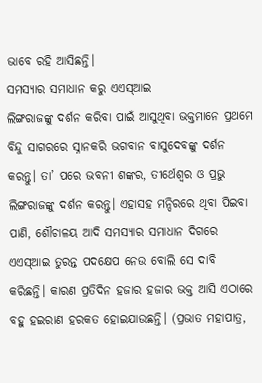ଭାବେ ରହି ଆସିଛନ୍ତି।
ସମସ୍ୟାର ସମାଧାନ କରୁ ଏଏସ୍ଆଇ
ଲିଙ୍ଗରାଜଙ୍କୁ ଦର୍ଶନ କରିବା ପାଇଁ ଆସୁଥିବା ଭକ୍ତମାନେ ପ୍ରଥମେ ବିନ୍ଦୁ ସାଗରରେ ସ୍ନାନକରି ଭଗବାନ ବାସୁଦେବଙ୍କୁ ଦର୍ଶନ କରନ୍ତୁ। ତା’ ପରେ ଭବନୀ ଶଙ୍କର, ତୀର୍ଥେଶ୍ବର ଓ ପ୍ରଭୁ ଲିଙ୍ଗରାଜଙ୍କୁ ଦର୍ଶନ କରନ୍ତୁ। ଏହାସହ ମନ୍ଦିରରେ ଥିବା ପିଇବା ପାଣି, ଶୌଚାଳୟ ଆଦି ସମସ୍ୟାର ସମାଧାନ ଦିଗରେ ଏଏସ୍ଆଇ ତୁରନ୍ତ ପଦକ୍ଷେପ ନେଉ ବୋଲି ସେ ଦାବି କରିଛନ୍ତି। କାରଣ ପ୍ରତିଦିନ ହଜାର ହଜାର ଭକ୍ତ ଆସି ଏଠାରେ ବହୁ ହଇରାଣ ହରକତ ହୋଇଯାଉଛନ୍ତି। (ପ୍ରଭାତ ମହାପାତ୍ର,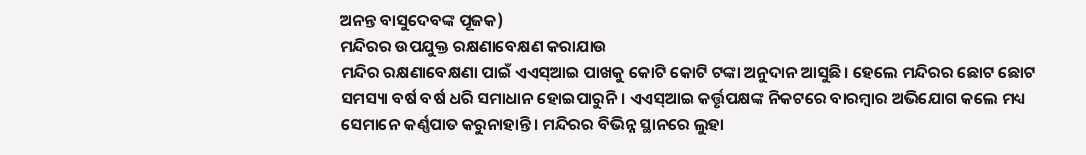ଅନନ୍ତ ବାସୁଦେବଙ୍କ ପୂଜକ)
ମନ୍ଦିରର ଉପଯୁକ୍ତ ରକ୍ଷଣାବେକ୍ଷଣ କରାଯାଉ
ମନ୍ଦିର ରକ୍ଷଣାବେକ୍ଷଣା ପାଇଁ ଏଏସ୍ଆଇ ପାଖକୁ କୋଟି କୋଟି ଟଙ୍କା ଅନୁଦାନ ଆସୁଛି। ହେଲେ ମନ୍ଦିରର ଛୋଟ ଛୋଟ ସମସ୍ୟା ବର୍ଷ ବର୍ଷ ଧରି ସମାଧାନ ହୋଇପାରୁନି। ଏଏସ୍ଆଇ କର୍ତ୍ତୃପକ୍ଷଙ୍କ ନିକଟରେ ବାରମ୍ବାର ଅଭିଯୋଗ କଲେ ମଧ୍ୟ ସେମାନେ କର୍ଣ୍ଣପାତ କରୁନାହାନ୍ତି। ମନ୍ଦିରର ବିଭିନ୍ନ ସ୍ଥାନରେ ଲୁହା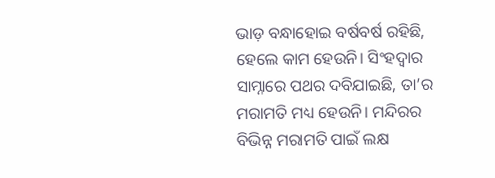ଭାଡ଼ ବନ୍ଧାହୋଇ ବର୍ଷବର୍ଷ ରହିଛି, ହେଲେ କାମ ହେଉନି। ସିଂହଦ୍ବାର ସାମ୍ନାରେ ପଥର ଦବିଯାଇଛି, ତା’ର ମରାମତି ମଧ୍ୟ ହେଉନି। ମନ୍ଦିରର ବିଭିନ୍ନ ମରାମତି ପାଇଁ ଲକ୍ଷ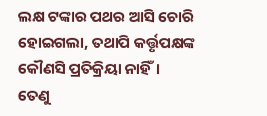ଲକ୍ଷ ଟଙ୍କାର ପଥର ଆସି ଚୋରି ହୋଇଗଲା, ତଥାପି କର୍ତ୍ତୃପକ୍ଷଙ୍କ କୌଣସି ପ୍ରତିକ୍ରିୟା ନାହିଁ। ତେଣୁ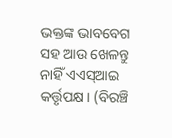ଭକ୍ତଙ୍କ ଭାବବେଗ ସହ ଆଉ ଖେଳନ୍ତୁ ନାହିଁ ଏଏସ୍ଆଇ କର୍ତ୍ତୃପକ୍ଷ। (ବିରଞ୍ଚି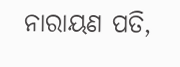ନାରାୟଣ ପତି,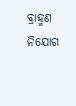ବ୍ରାହ୍ମଣ ନିଯୋଗ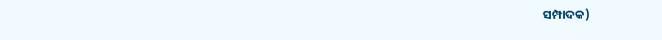ସମ୍ପାଦକ)